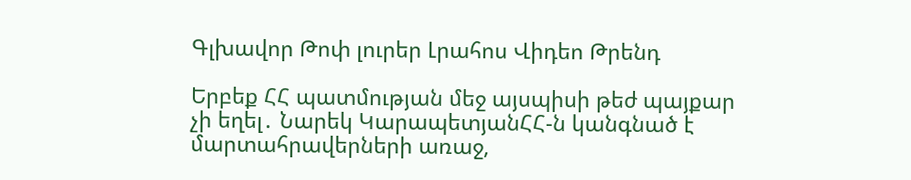Գլխավոր Թոփ լուրեր Լրահոս Վիդեո Թրենդ

Երբեք ՀՀ պատմության մեջ այսպիսի թեժ պայքար չի եղել․ Նարեկ ԿարապետյանՀՀ-ն կանգնած է մարտահրավերների առաջ,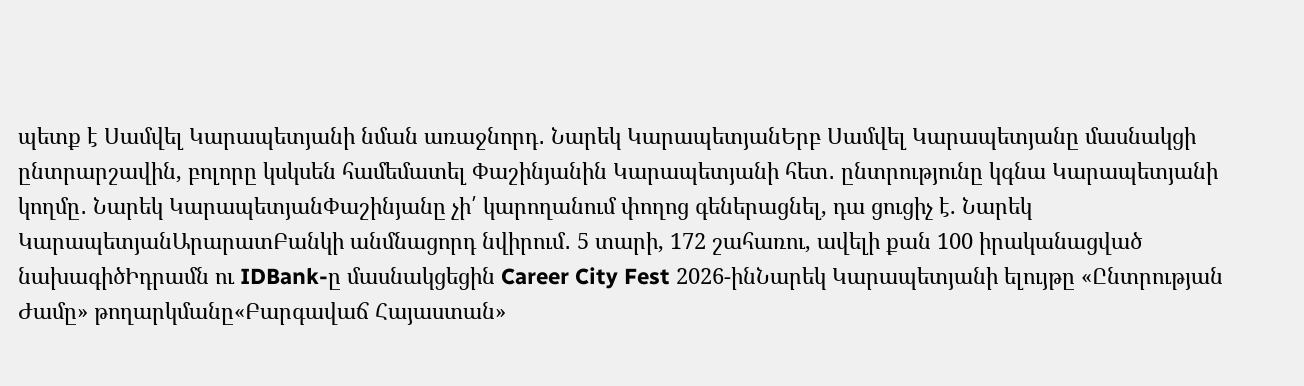պետք է Սամվել Կարապետյանի նման առաջնորդ․ Նարեկ ԿարապետյանԵրբ Սամվել Կարապետյանը մասնակցի ընտրարշավին, բոլորը կսկսեն համեմատել Փաշինյանին Կարապետյանի հետ․ ընտրությունը կգնա Կարապետյանի կողմը․ Նարեկ ԿարապետյանՓաշինյանը չի՛ կարողանում փողոց գեներացնել, դա ցուցիչ է. Նարեկ ԿարապետյանԱրարատԲանկի անմնացորդ նվիրում․ 5 տարի, 172 շահառու, ավելի քան 100 իրականացված նախագիծԻդրամն ու IDBank-ը մասնակցեցին Career City Fest 2026-ինՆարեկ Կարապետյանի ելույթը «Ընտրության Ժամը» թողարկմանը«Բարգավաճ Հայաստան»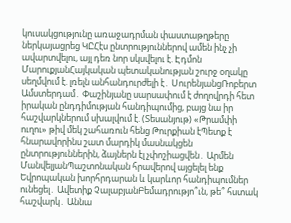կուսակցությունը առաջադրման փաստաթղթերը ներկայացրեց ԿԸՀէս ընտրություններով ամեն ինչ չի ավարտվելու, այլ դեռ նոր սկսվելու է. Էդմոն ՄարուքյանՀայկական պետականության շուրջ օղակը սեղմվում է. լռելն անհանդուրժելի է․ ՍուրենյանցՌոբերտ Ամստերդամ․ Փաշինյանը սարսափում է ժողովրդի հետ իրական ընդդիմության հանդիպումից, բայց նա իր հաշվարկներում սխալվում է. (Տեսանյութ) «Թրամփի ուղու» թիվ մեկ շահառուն հենց Թուրքիան էՊետք է հնարավորինս շատ մարդիկ մասնակցեն ընտրություններին, ձայներն էլ չփոշիացվեն․ Արմեն ՄանվելյանՊաշտոնական հրավերով այցելել ենք Եվրոպական խորհրդարան և կարևոր հանդիպումներ ունեցել․ Ավետիք ՉալաբյանԲեմադրությո՞ւն, թե՞ հստակ հաշվարկ․ Աննա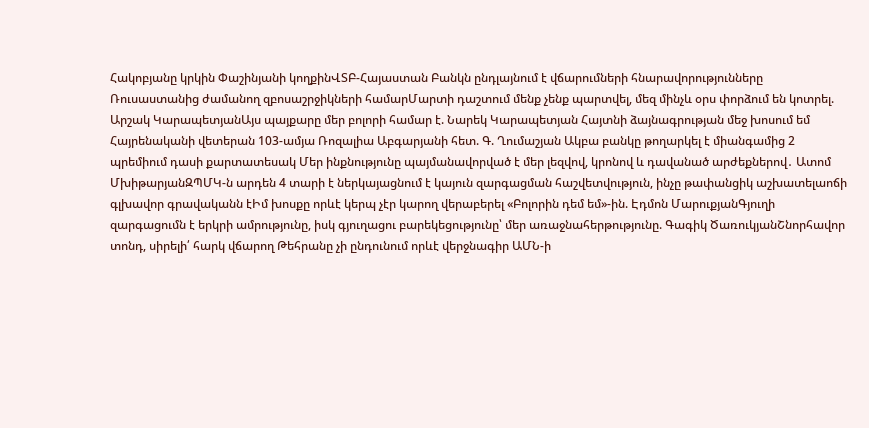Հակոբյանը կրկին Փաշինյանի կողքինՎՏԲ-Հայաստան Բանկն ընդլայնում է վճարումների հնարավորությունները Ռուսաստանից ժամանող զբոսաշրջիկների համարՄարտի դաշտում մենք չենք պարտվել, մեզ մինչև օրս փորձում են կոտրել. Արշակ ԿարապետյանԱյս պայքարը մեր բոլորի համար է. Նարեկ Կարապետյան Հայտնի ձայնագրության մեջ խոսում եմ Հայրենականի վետերան 103-ամյա Ռոզալիա Աբգարյանի հետ. Գ. Ղումաշյան Ակբա բանկը թողարկել է միանգամից 2 պրեմիում դասի քարտատեսակ Մեր ինքնությունը պայմանավորված է մեր լեզվով, կրոնով և դավանած արժեքներով․ Ատոմ ՄխիթարյանԶՊՄԿ-ն արդեն 4 տարի է ներկայացնում է կայուն զարգացման հաշվետվություն, ինչը թափանցիկ աշխատելաոճի գլխավոր գրավականն էԻմ խոսքը որևէ կերպ չէր կարող վերաբերել «Բոլորին դեմ եմ»-ին. Էդմոն ՄարուքյանԳյուղի զարգացումն է երկրի ամրությունը, իսկ գյուղացու բարեկեցությունը՝ մեր առաջնահերթությունը. Գագիկ ԾառուկյանՇնորհավոր տոնդ, սիրելի՛ հարկ վճարող Թեհրանը չի ընդունում որևէ վերջնագիր ԱՄՆ-ի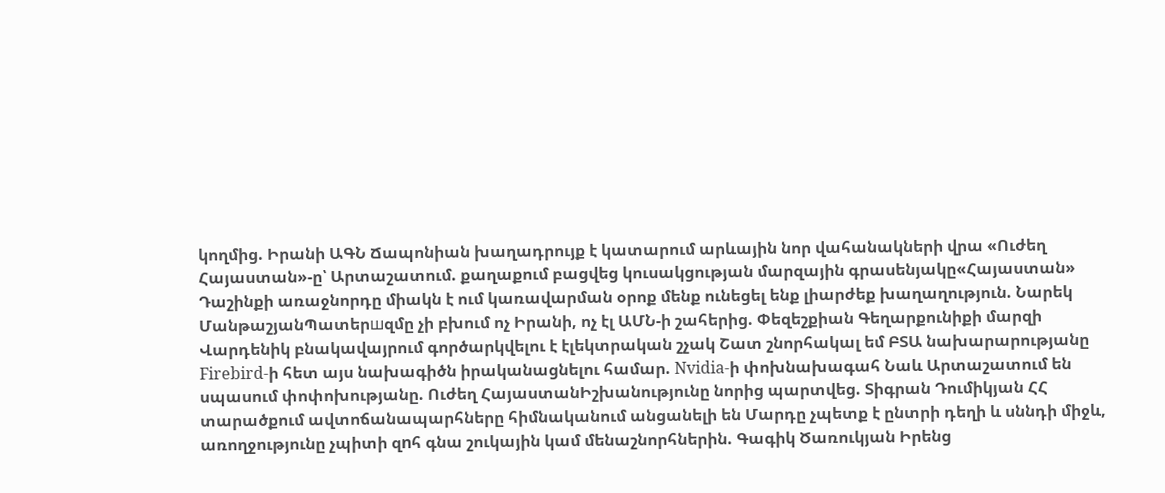կողմից. Իրանի ԱԳՆ Ճապոնիան խաղադրույք է կատարում արևային նոր վահանակների վրա «Ուժեղ Հայաստան»-ը՝ Արտաշատում. քաղաքում բացվեց կուսակցության մարզային գրասենյակը«Հայաստան» Դաշինքի առաջնորդը միակն է ում կառավարման օրոք մենք ունեցել ենք լիարժեք խաղաղություն. Նարեկ ՄանթաշյանՊատերшզմը չի բխում ոչ Իրանի, ոչ էլ ԱՄՆ-ի շահերից. Փեզեշքիան Գեղարքունիքի մարզի Վարդենիկ բնակավայրում գործարկվելու է էլեկտրական շչակ Շատ շնորհակալ եմ ԲՏԱ նախարարությանը Firebird-ի հետ այս նախագիծն իրականացնելու համար. Nvidia-ի փոխնախագահ Նաև Արտաշատում են սպասում փոփոխությանը. Ուժեղ ՀայաստանԻշխանությունը նորից պարտվեց. Տիգրան Դումիկյան ՀՀ տարածքում ավտոճանապարհները հիմնականում անցանելի են Մարդը չպետք է ընտրի դեղի և սննդի միջև, առողջությունը չպիտի զnհ գնա շուկային կամ մենաշնորհներին. Գագիկ Ծառուկյան Իրենց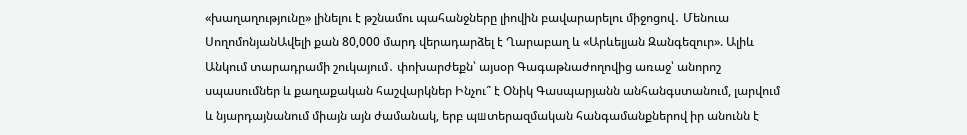«խաղաղությունը» լինելու է թշնամու պահանջները լիովին բավարարելու միջոցով․ Մենուա ՍողոմոնյանԱվելի քան 80,000 մարդ վերադարձել է Ղարաբաղ և «Արևելյան Զանգեզուր». Ալիև Անկում տարադրամի շուկայում․ փոխարժեքն՝ այսօր Գագաթնաժողովից առաջ՝ անորոշ սպասումներ և քաղաքական հաշվարկներ Ինչու՞ է Օնիկ Գասպարյանն անհանգստանում, լարվում և նյարդայնանում միայն այն ժամանակ, երբ պшտերազմական հանգամանքներով իր անունն է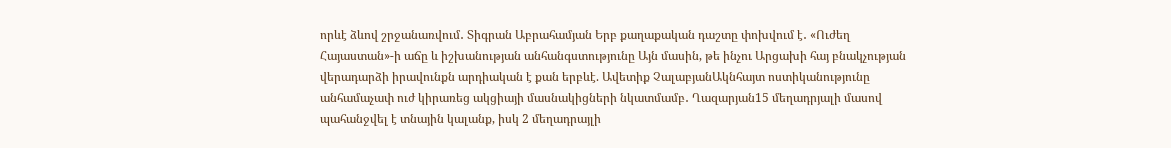որևէ ձևով շրջանառվում․ Տիգրան Աբրահամյան Երբ քաղաքական դաշտը փոխվում է․ «Ուժեղ Հայաստան»-ի աճը և իշխանության անհանգստությունը Այն մասին, թե ինչու Արցախի հայ բնակչության վերադարձի իրավունքն արդիական է քան երբևէ. Ավետիք ՉալաբյանԱկնհայտ ոստիկանությունը անհամաչափ ուժ կիրառեց ակցիայի մասնակիցների նկատմամբ․ Ղազարյան15 մեղադրյալի մասով պահանջվել է տնային կալանք, իսկ 2 մեղադրայլի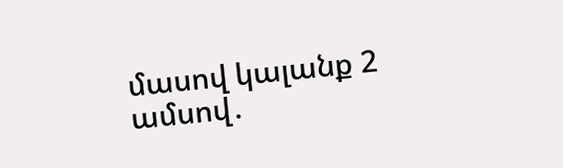մասով կալանք 2 ամսով․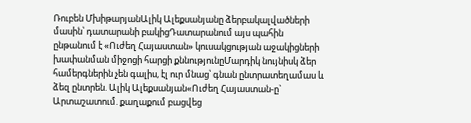Ռուբեն ՄխիթարյանԱլիկ Ալեքսանյանը ձերբակալվածների մասին՝ դատարանի բակիցԴատարանում այս պահին ընթանում է «Ուժեղ Հայաստան» կուսակցության աջակիցների խափանման միջոցի հարցի քննությունըՄարդիկ նույնիսկ ձեր համերգներին չեն գալիս, էլ ուր մնաց՝ գնան ընտրատեղամաս և ձեզ ընտրեն. Ալիկ Ալեքսանյան«Ուժեղ Հայաստան-ը` Արտաշատում. քաղաքում բացվեց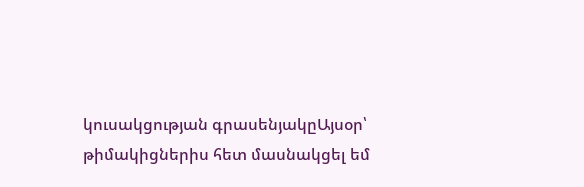կուսակցության գրասենյակըԱյսօր՝ թիմակիցներիս հետ մասնակցել եմ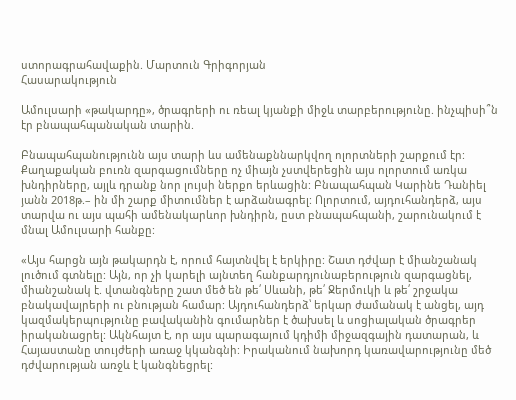ստորագրահավաքին. Մարտուն Գրիգորյան
Հասարակություն

Ամուլսարի «թակարդը», ծրագրերի ու ռեալ կյանքի միջև տարբերությունը. ինչպիսի՞ն էր բնապահպանական տարին.

Բնապահպանությունն այս տարի ևս ամենաքննարկվող ոլորտների շարքում էր: Քաղաքական բուռն զարգացումները ոչ միայն չստվերեցին այս ոլորտում առկա խնդիրները, այլև դրանք նոր լույսի ներքո երևացին: Բնապահպան Կարինե Դանիել յանն 2018թ.– ին մի շարք միտումներ է արձանագրել: Ոլորտում, այդուհանդերձ, այս տարվա ու այս պահի ամենակարևոր խնդիրն, ըստ բնապահպանի, շարունակում է մնալ Ամուլսարի հանքը:

«Այս հարցն այն թակարդն է, որում հայտնվել է երկիրը: Շատ դժվար է միանշանակ լուծում գտնելը: Այն, որ չի կարելի այնտեղ հանքարդյունաբերություն զարգացնել, միանշանակ է. վտանգները շատ մեծ են թե՛ Սևանի, թե՛ Ջերմուկի և թե՛ շրջակա բնակավայրերի ու բնության համար: Այդուհանդերձ՝ երկար ժամանակ է անցել, այդ կազմակերպությունը բավականին գումարներ է ծախսել և սոցիալական ծրագրեր իրականացրել: Ակնհայտ է, որ այս պարագայում կդիմի միջազգային դատարան, և Հայաստանը տույժերի առաջ կկանգնի: Իրականում նախորդ կառավարությունը մեծ դժվարության առջև է կանգնեցրել: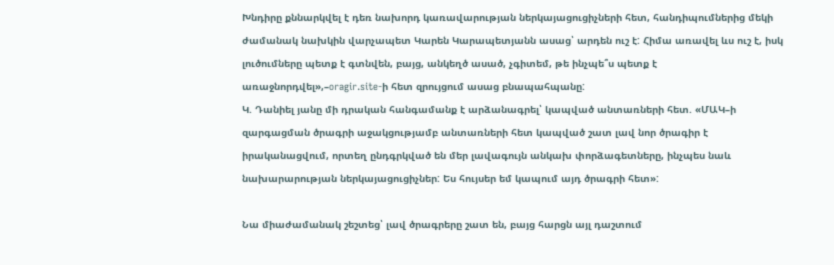Խնդիրը քննարկվել է դեռ նախորդ կառավարության ներկայացուցիչների հետ, հանդիպումներից մեկի ժամանակ նախկին վարչապետ Կարեն Կարապետյանն ասաց՝ արդեն ուշ է: Հիմա առավել ևս ուշ է, իսկ լուծումները պետք է գտնվեն, բայց, անկեղծ ասած, չգիտեմ, թե ինչպե՞ս պետք է առաջնորդվել»,–oragir.site-ի հետ զրույցում ասաց բնապահպանը:
Կ. Դանիել յանը մի դրական հանգամանք է արձանագրել՝ կապված անտառների հետ. «ՄԱԿ–ի զարգացման ծրագրի աջակցությամբ անտառների հետ կապված շատ լավ նոր ծրագիր է իրականացվում, որտեղ ընդգրկված են մեր լավագույն անկախ փորձագետները, ինչպես նաև նախարարության ներկայացուցիչներ: Ես հույսեր եմ կապում այդ ծրագրի հետ»:

Նա միաժամանակ շեշտեց՝ լավ ծրագրերը շատ են, բայց հարցն այլ դաշտում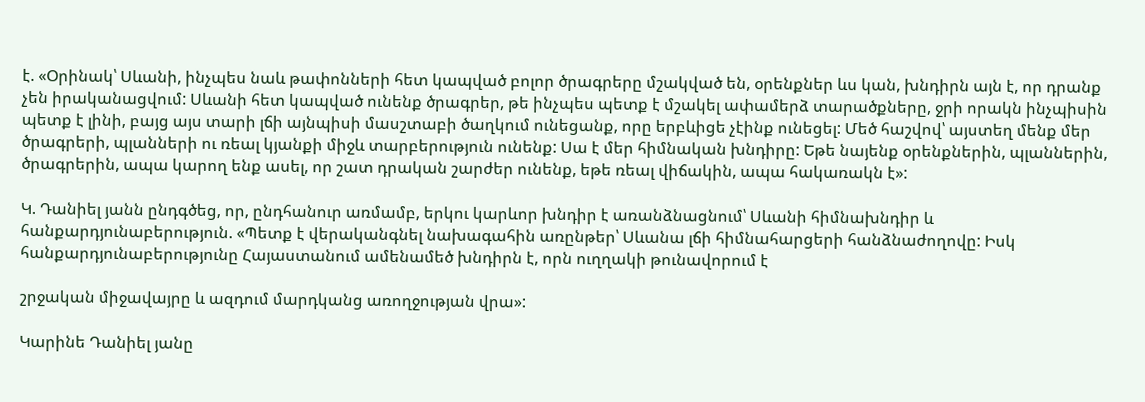է. «Օրինակ՝ Սևանի, ինչպես նաև թափոնների հետ կապված բոլոր ծրագրերը մշակված են, օրենքներ ևս կան, խնդիրն այն է, որ դրանք չեն իրականացվում: Սևանի հետ կապված ունենք ծրագրեր, թե ինչպես պետք է մշակել ափամերձ տարածքները, ջրի որակն ինչպիսին պետք է լինի, բայց այս տարի լճի այնպիսի մասշտաբի ծաղկում ունեցանք, որը երբևիցե չէինք ունեցել: Մեծ հաշվով՝ այստեղ մենք մեր ծրագրերի, պլանների ու ռեալ կյանքի միջև տարբերություն ունենք: Սա է մեր հիմնական խնդիրը: Եթե նայենք օրենքներին, պլաններին, ծրագրերին, ապա կարող ենք ասել, որ շատ դրական շարժեր ունենք, եթե ռեալ վիճակին, ապա հակառակն է»:

Կ. Դանիել յանն ընդգծեց, որ, ընդհանուր առմամբ, երկու կարևոր խնդիր է առանձնացնում՝ Սևանի հիմնախնդիր և հանքարդյունաբերություն. «Պետք է վերականգնել նախագահին առընթեր՝ Սևանա լճի հիմնահարցերի հանձնաժողովը: Իսկ հանքարդյունաբերությունը Հայաստանում ամենամեծ խնդիրն է, որն ուղղակի թունավորում է

շրջական միջավայրը և ազդում մարդկանց առողջության վրա»:

Կարինե Դանիել յանը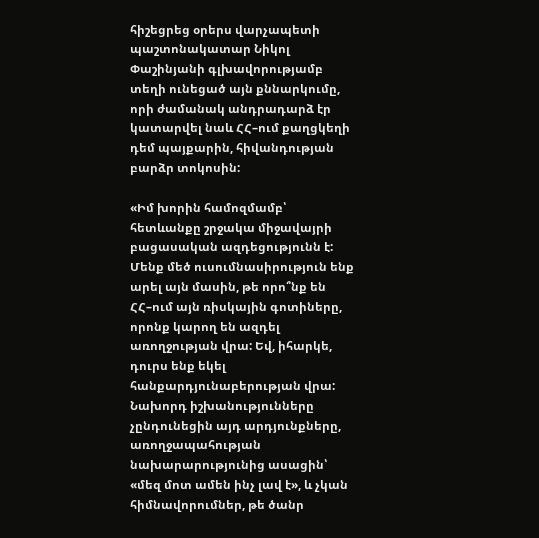հիշեցրեց օրերս վարչապետի պաշտոնակատար Նիկոլ Փաշինյանի գլխավորությամբ տեղի ունեցած այն քննարկումը, որի ժամանակ անդրադարձ էր կատարվել նաև ՀՀ–ում քաղցկեղի դեմ պայքարին, հիվանդության բարձր տոկոսին:

«Իմ խորին համոզմամբ՝ հետևանքը շրջակա միջավայրի բացասական ազդեցությունն է: Մենք մեծ ուսումնասիրություն ենք արել այն մասին, թե որո՞նք են ՀՀ–ում այն ռիսկային գոտիները, որոնք կարող են ազդել առողջության վրա: Եվ, իհարկե, դուրս ենք եկել հանքարդյունաբերության վրա: Նախորդ իշխանությունները չընդունեցին այդ արդյունքները, առողջապահության նախարարությունից ասացին՝ «մեզ մոտ ամեն ինչ լավ է», և չկան հիմնավորումներ, թե ծանր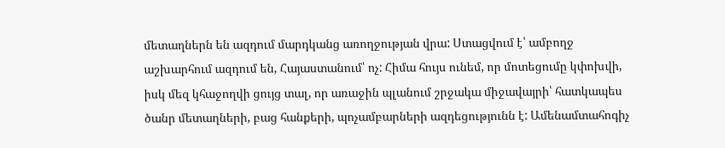մետաղներն են ազդում մարդկանց առողջության վրա: Ստացվում է՝ ամբողջ աշխարհում ազդում են, Հայաստանում՝ ոչ: Հիմա հույս ունեմ, որ մոտեցումը կփոխվի, իսկ մեզ կհաջողվի ցույց տալ, որ առաջին պլանում շրջակա միջավայրի՝ հատկապես ծանր մետաղների, բաց հանքերի, պոչամբարների ազդեցությունն է: Ամենամտահոգիչ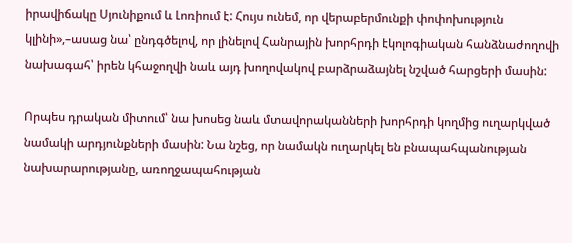իրավիճակը Սյունիքում և Լոռիում է: Հույս ունեմ, որ վերաբերմունքի փոփոխություն կլինի»,–ասաց նա՝ ընդգծելով, որ լինելով Հանրային խորհրդի էկոլոգիական հանձնաժողովի նախագահ՝ իրեն կհաջողվի նաև այդ խողովակով բարձրաձայնել նշված հարցերի մասին:

Որպես դրական միտում՝ նա խոսեց նաև մտավորականների խորհրդի կողմից ուղարկված նամակի արդյունքների մասին: Նա նշեց, որ նամակն ուղարկել են բնապահպանության նախարարությանը, առողջապահության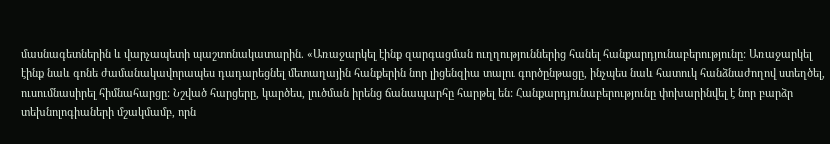մասնագետներին և վարչապետի պաշտոնակատարին. «Առաջարկել էինք զարգացման ուղղություններից հանել հանքարդյունաբերությունը: Առաջարկել էինք նաև գոնե ժամանակավորապես դադարեցնել մետաղային հանքերին նոր լիցենզիա տալու գործընթացը, ինչպես նաև հատուկ հանձնաժողով ստեղծել, ուսումնասիրել հիմնահարցը: Նշված հարցերը, կարծես, լուծման իրենց ճանապարհը հարթել են: Հանքարդյունաբերությունը փոխարինվել է նոր բարձր տեխնոլոգիաների մշակմամբ, որն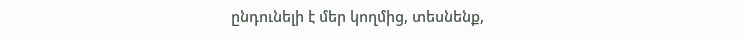ընդունելի է մեր կողմից, տեսնենք,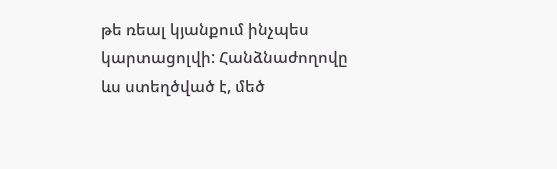թե ռեալ կյանքում ինչպես կարտացոլվի: Հանձնաժողովը ևս ստեղծված է, մեծ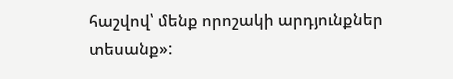հաշվով՝ մենք որոշակի արդյունքներ տեսանք»: